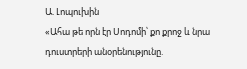Ա. Լոպուխին
«Ահա թե որն էր Սոդոմի՝ քո քրոջ և նրա դուստրերի անօրենությունը.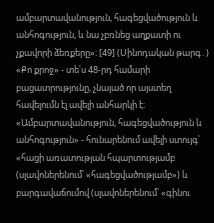ամբարտավանություն, հագեցվածություն և անհոգություն, և նա չբռնեց աղքատի ու չքավորի ձեռքերը»։ [49] (Սինոդական թարգ․)
«Քո քրոջ» - տե՛ս 48-րդ համարի բացատրությունը, չնայած որ այստեղ հավելումն էլ ավելի անհարկի է։
«Ամբարտավանություն, հագեցվածություն և անհոգություն» - հունարենում ավելի ստույգ՝ «հացի առատության հպարտությամբ (սլավոներենում՝ «հագեցվածությամբ») և բարգավաճումով (սլավոներենում՝ «գինու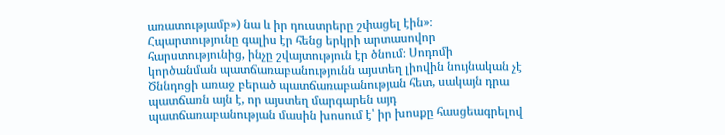առատությամբ») նա և իր դուստրերը շփացել էին»։ Հպարտությունը գալիս էր հենց երկրի արտասովոր հարստությունից, ինչը շվայտություն էր ծնում։ Սոդոմի կործանման պատճառաբանությունն այստեղ լիովին նույնական չէ Ծննդոցի առաջ բերած պատճառաբանության հետ, սակայն դրա պատճառն այն է, որ այստեղ մարգարեն այդ պատճառաբանության մասին խոսում է՝ իր խոսքը հասցեագրելով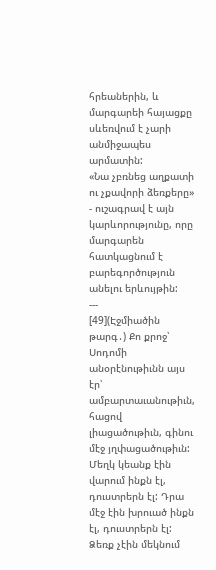հրեաներին, և մարգարեի հայացքը սևեռվում է չարի անմիջապես արմատին:
«Նա չբռնեց աղքատի ու չքավորի ձեռքերը» - ուշագրավ է այն կարևորությունը, որը մարգարեն հատկացնում է բարեգործություն անելու երևույթին:
---
[49](Էջմիածին թարգ․) Քո քրոջ՝ Սոդոմի անօրէնութիւնն այս էր՝ ամբարտաւանութիւն, հացով լիացածութիւն, գինու մէջ յղփացածութիւն: Մեղկ կեանք էին վարում ինքն էլ, դուստրերն էլ: Դրա մէջ էին խրուած ինքն էլ, դուստրերն էլ: Ձեռք չէին մեկնում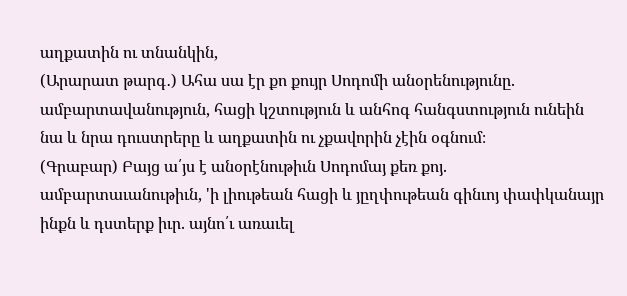աղքատին ու տնանկին,
(Արարատ թարգ․) Ահա սա էր քո քույր Սոդոմի անօրենությունը. ամբարտավանություն, հացի կշտություն և անհոգ հանգստություն ունեին նա և նրա դուստրերը և աղքատին ու չքավորին չէին օգնում։
(Գրաբար) Բայց ա՛յս է անօրէնութիւն Սոդոմայ քեռ քոյ. ամբարտաւանութիւն, 'ի լիութեան հացի և յըղփութեան գինւոյ փափկանայր ինքն և դստերք իւր. այնո՛ւ առաւել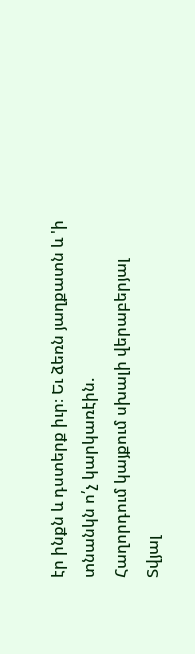էր ինքն և դստերք իւր։ Եւ ձեռն յաղքատն և 'ի տնանկն ո՛չ կարկառէին.
Հաղորդում կայքում սխալի վերաբերյալ
Տվյալ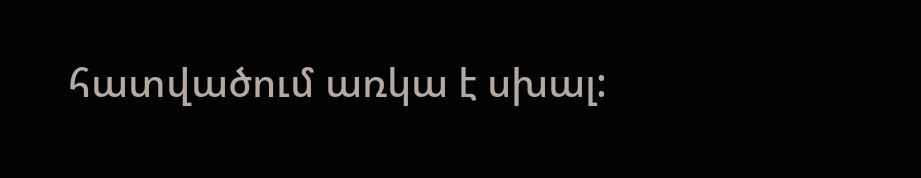հատվածում առկա է սխալ: